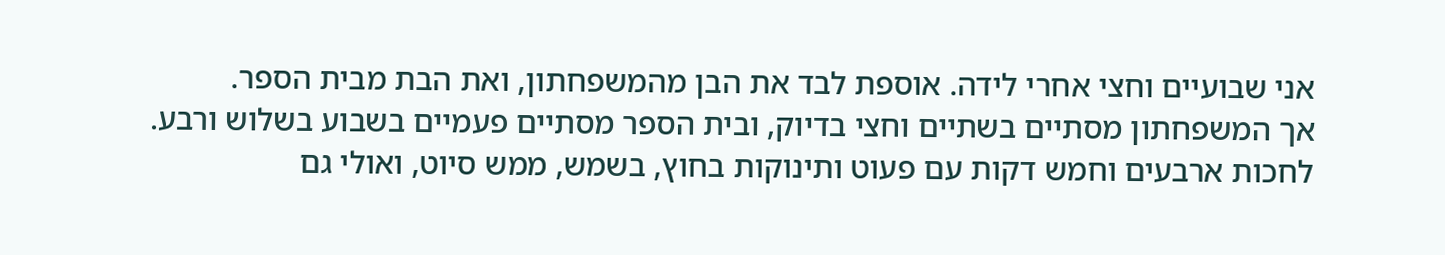אני שבועיים וחצי אחרי לידה. אוספת לבד את הבן מהמשפחתון, ואת הבת מבית הספר.
אך המשפחתון מסתיים בשתיים וחצי בדיוק, ובית הספר מסתיים פעמיים בשבוע בשלוש ורבע.
לחכות ארבעים וחמש דקות עם פעוט ותינוקות בחוץ, בשמש, ממש סיוט, ואולי גם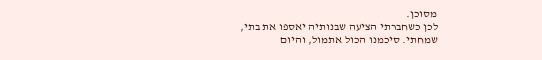מסוכן.
לכן כשחברתי הציעה שבנותיה יאספו את בתי, שמחתי. סיכמנו הכול אתמול, והיום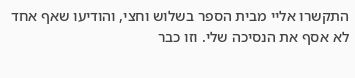התקשרו אליי מבית הספר בשלוש וחצי, והודיעו שאף אחד לא אסף את הנסיכה שלי. וזו כבר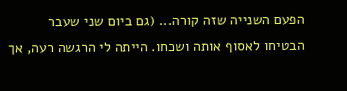הפעם השנייה שזה קורה... (גם ביום שני שעבר הבטיחו לאסוף אותה ושכחו. הייתה לי הרגשה רעה, אך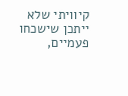קיוויתי שלא ייתכן שישכחו פעמיים,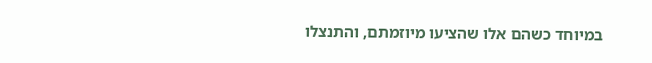במיוחד כשהם אלו שהציעו מיוזמתם, והתנצלו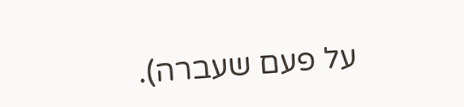על פעם שעברה).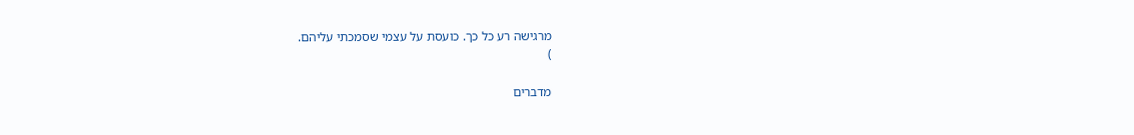מרגישה רע כל כך. כועסת על עצמי שסמכתי עליהם.
)

מדברים